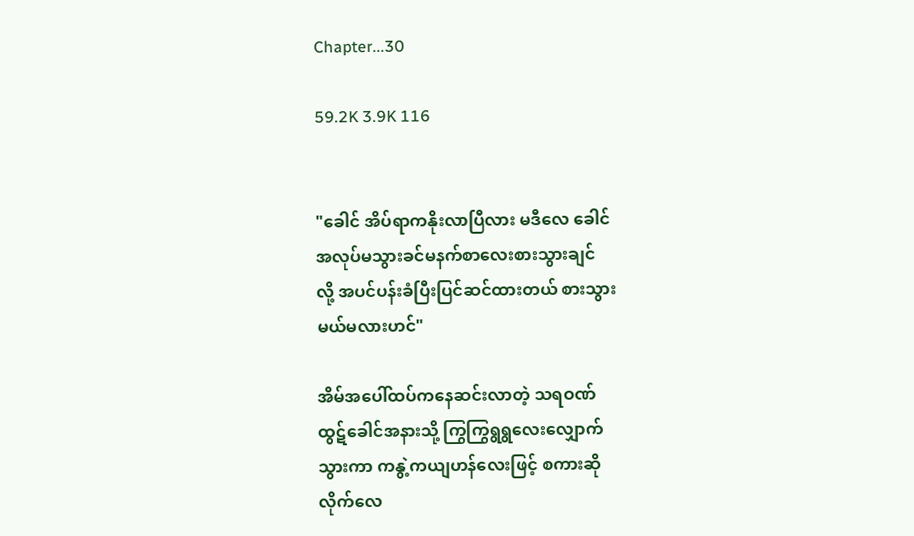Chapter...30

59.2K 3.9K 116


"ခေါင် အိပ်ရာကနိုးလာပြီလား မဒီလေ ခေါင်
အလုပ်မသွားခင်မနက်စာလေးစားသွားချင်
လို့ အပင်ပန်းခံပြီးပြင်ဆင်ထားတယ် စားသွား
မယ်မလားဟင်"

အိမ်အပေါ်ထပ်ကနေဆင်းလာတဲ့ သရဝဏ်
ထွဋ်ခေါင်အနားသို့ ကြွကြွရွရွလေးလျှောက်
သွားကာ ကနွဲ့ကယျဟန်လေးဖြင့် စကားဆို
လိုက်လေ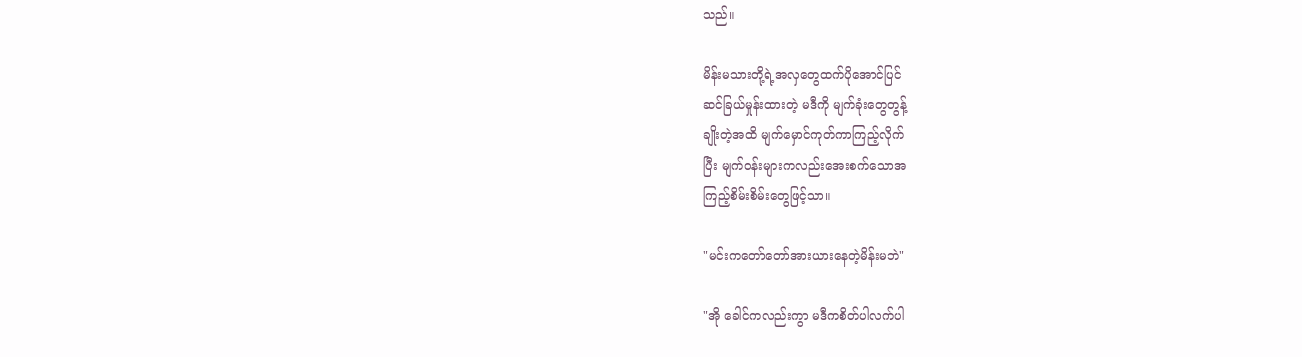သည်။

မိန်းမသားတို့ရဲ့အလှတွေထက်ပိုအောင်ပြင်
ဆင်ခြယ်မှုန်းထားတဲ့ မဒီကို မျက်ခုံးတွေတွန့်
ချိုးတဲ့အထိ မျက်မှောင်ကုတ်ကာကြည့်လိုက်
ပြီး မျက်ဝန်းများကလည်းအေးစက်သောအ
ကြည့်စိမ်းစိမ်းတွေဖြင့်သာ။

"မင်းကတော်တော်အားယားနေတဲ့မိန်းမဘဲ"

"အို ခေါင်ကလည်းကွာ မဒီကစိတ်ပါလက်ပါ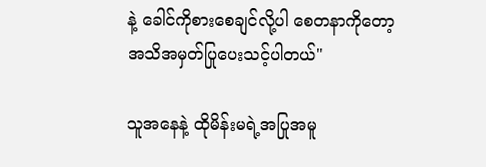နဲ့ ခေါင်ကိုစားစေချင်လို့ပါ စေတနာကိုတော့
အသိအမှတ်ပြုပေးသင့်ပါတယ်"

သူအနေနဲ့ ထိုမိန်းမရဲ့အပြုအမူ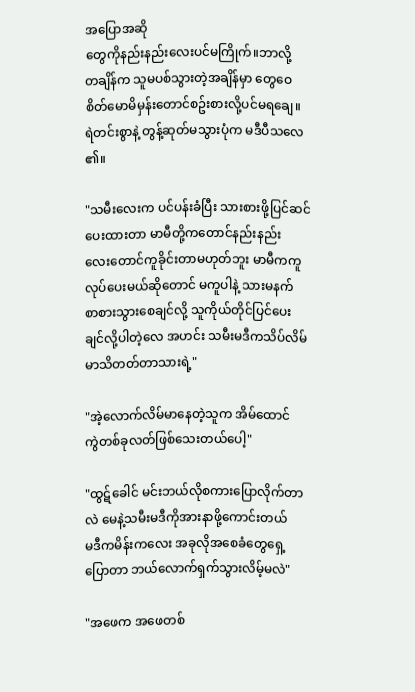အပြောအဆို
တွေကိုနည်းနည်းလေးပင်မကြိုက်။ဘာလို့
တချိန်က သူမပစ်သွားတဲ့အချိန်မှာ တွေဝေ
စိတ်မောမိမှန်းတောင်စဥ်းစားလို့ပင်မရချေ။
ရဲတင်းစွာနဲ့ တွန့်ဆုတ်မသွားပုံက မဒီပီသလေ
၏။

"သမီးလေးက ပင်ပန်းခံပြီး သားစားဖို့ပြင်ဆင်
ပေးထားတာ မာမီတို့ကတောင်နည်းနည်း
လေးတောင်ကူခိုင်းတာမဟုတ်ဘူး မာမီကကူ
လုပ်ပေးမယ်ဆိုတောင် မကူပါနဲ့ သားမနက်
စာစားသွားစေချင်လို့ သူကိုယ်တိုင်ပြင်ပေး
ချင်လို့ပါတဲ့လေ အဟင်း သမီးမဒီကသိပ်လိမ်
မာသိတတ်တာသားရဲ့"

"အဲ့လောက်လိမ်မာနေတဲ့သူက အိမ်ထောင်
ကွဲတစ်ခုလတ်ဖြစ်သေးတယ်ပေါ့"

"ထွဋ်ခေါင် မင်းဘယ်လိုစကားပြောလိုက်တာ
လဲ မေနဲ့သမီးမဒီကိုအားနာဖို့ကောင်းတယ်
မဒီကမိန်းကလေး အခုလိုအစေခံတွေရှေ့
ပြောတာ ဘယ်လောက်ရှက်သွားလိမ့်မလဲ"

"အဖေက အဖေတစ်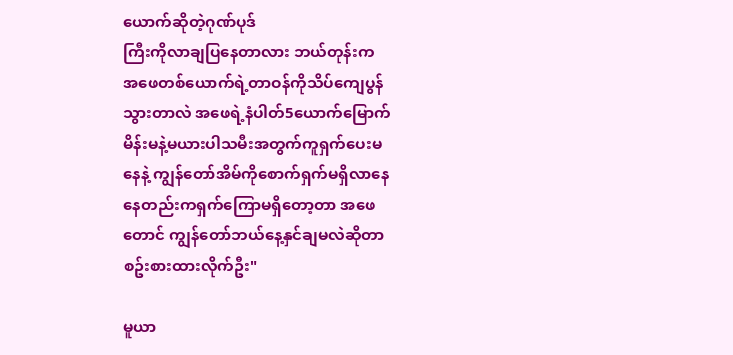ယောက်ဆိုတဲ့ဂုဏ်ပုဒ်
ကြီးကိုလာချပြနေတာလား ဘယ်တုန်းက
အဖေတစ်ယောက်ရဲ့တာဝန်ကိုသိပ်ကျေပွန်
သွားတာလဲ အဖေရဲ့နံပါတ်5ယောက်မြောက်
မိန်းမနဲ့မယားပါသမီးအတွက်ကူရှက်ပေးမ
နေနဲ့ ကျွန်တော်အိမ်ကိုစောက်ရှက်မရှိလာနေ
နေတည်းကရှက်ကြောမရှိတော့တာ အဖေ
တောင် ကျွန်တော်ဘယ်နေ့နှင်ချမလဲဆိုတာ
စဥ်းစားထားလိုက်ဦး"

မူယာ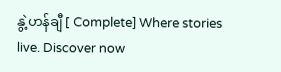နွဲ့ဟန်ချီ [ Complete] Where stories live. Discover now